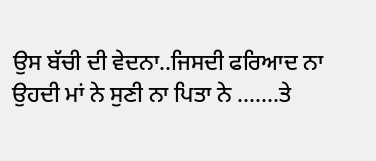ਉਸ ਬੱਚੀ ਦੀ ਵੇਦਨਾ..ਜਿਸਦੀ ਫਰਿਆਦ ਨਾ ਉਹਦੀ ਮਾਂ ਨੇ ਸੁਣੀ ਨਾ ਪਿਤਾ ਨੇ .......ਤੇ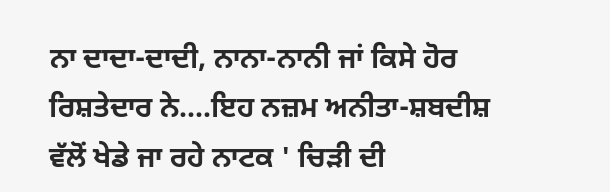ਨਾ ਦਾਦਾ-ਦਾਦੀ, ਨਾਨਾ-ਨਾਨੀ ਜਾਂ ਕਿਸੇ ਹੋਰ ਰਿਸ਼ਤੇਦਾਰ ਨੇ....ਇਹ ਨਜ਼ਮ ਅਨੀਤਾ-ਸ਼ਬਦੀਸ਼ ਵੱਲੋਂ ਖੇਡੇ ਜਾ ਰਹੇ ਨਾਟਕ ' ਚਿੜੀ ਦੀ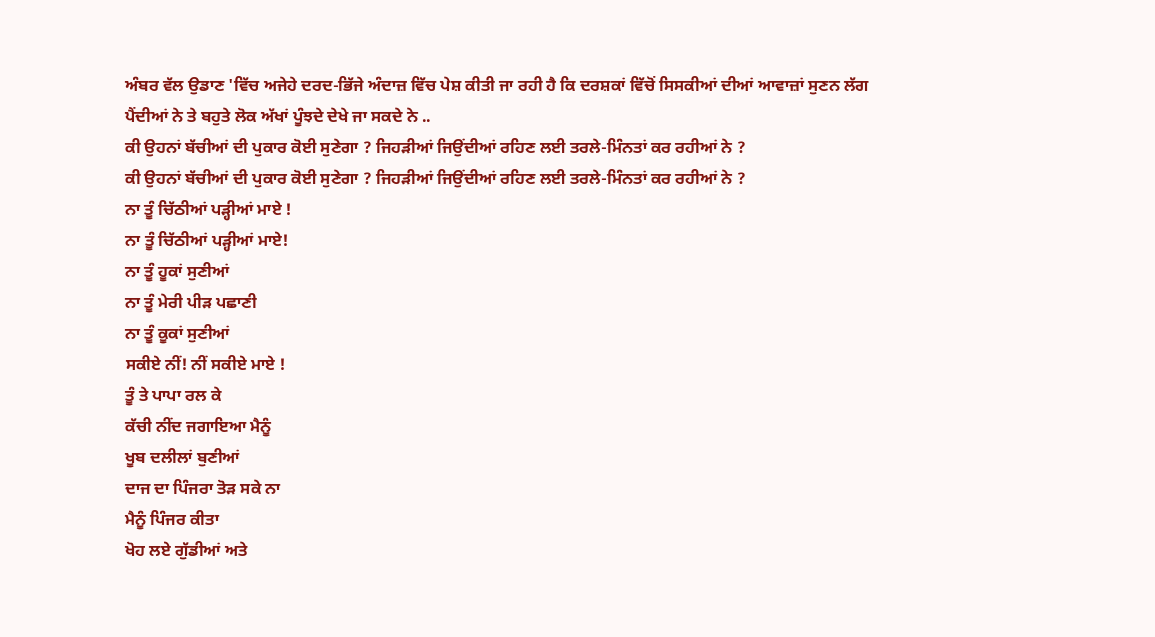ਅੰਬਰ ਵੱਲ ਉਡਾਣ 'ਵਿੱਚ ਅਜੇਹੇ ਦਰਦ-ਭਿੱਜੇ ਅੰਦਾਜ਼ ਵਿੱਚ ਪੇਸ਼ ਕੀਤੀ ਜਾ ਰਹੀ ਹੈ ਕਿ ਦਰਸ਼ਕਾਂ ਵਿੱਚੋਂ ਸਿਸਕੀਆਂ ਦੀਆਂ ਆਵਾਜ਼ਾਂ ਸੁਣਨ ਲੱਗ ਪੈਂਦੀਆਂ ਨੇ ਤੇ ਬਹੁਤੇ ਲੋਕ ਅੱਖਾਂ ਪੂੰਝਦੇ ਦੇਖੇ ਜਾ ਸਕਦੇ ਨੇ ..
ਕੀ ਉਹਨਾਂ ਬੱਚੀਆਂ ਦੀ ਪੁਕਾਰ ਕੋਈ ਸੁਣੇਗਾ ? ਜਿਹੜੀਆਂ ਜਿਉਂਦੀਆਂ ਰਹਿਣ ਲਈ ਤਰਲੇ-ਮਿੰਨਤਾਂ ਕਰ ਰਹੀਆਂ ਨੇ ?
ਕੀ ਉਹਨਾਂ ਬੱਚੀਆਂ ਦੀ ਪੁਕਾਰ ਕੋਈ ਸੁਣੇਗਾ ? ਜਿਹੜੀਆਂ ਜਿਉਂਦੀਆਂ ਰਹਿਣ ਲਈ ਤਰਲੇ-ਮਿੰਨਤਾਂ ਕਰ ਰਹੀਆਂ ਨੇ ?
ਨਾ ਤੂੰ ਚਿੱਠੀਆਂ ਪੜ੍ਹੀਆਂ ਮਾਏ !
ਨਾ ਤੂੰ ਚਿੱਠੀਆਂ ਪੜ੍ਹੀਆਂ ਮਾਏ!
ਨਾ ਤੂੰ ਹੂਕਾਂ ਸੁਣੀਆਂ
ਨਾ ਤੂੰ ਮੇਰੀ ਪੀੜ ਪਛਾਣੀ
ਨਾ ਤੂੰ ਕੂਕਾਂ ਸੁਣੀਆਂ
ਸਕੀਏ ਨੀਂ! ਨੀਂ ਸਕੀਏ ਮਾਏ !
ਤੂੰ ਤੇ ਪਾਪਾ ਰਲ ਕੇ
ਕੱਚੀ ਨੀਂਦ ਜਗਾਇਆ ਮੈਨੂੰ
ਖੂਬ ਦਲੀਲਾਂ ਬੁਣੀਆਂ
ਦਾਜ ਦਾ ਪਿੰਜਰਾ ਤੋੜ ਸਕੇ ਨਾ
ਮੈਨੂੰ ਪਿੰਜਰ ਕੀਤਾ
ਖੋਹ ਲਏ ਗੁੱਡੀਆਂ ਅਤੇ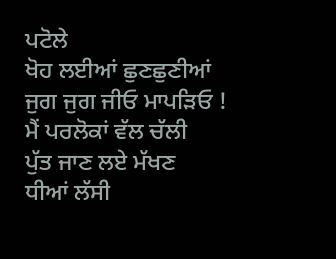ਪਟੋਲੇ
ਖੋਹ ਲਈਆਂ ਛੁਣਛੁਣੀਆਂ
ਜੁਗ ਜੁਗ ਜੀਓ ਮਾਪੜਿਓ !
ਮੈਂ ਪਰਲੋਕਾਂ ਵੱਲ ਚੱਲੀ
ਪੁੱਤ ਜਾਣ ਲਏ ਮੱਖਣ
ਧੀਆਂ ਲੱਸੀ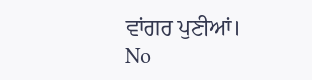ਵਾਂਗਰ ਪੁਣੀਆਂ।
No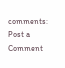comments:
Post a Comment